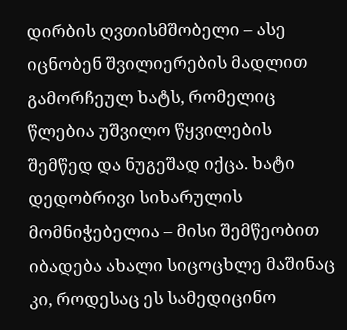დირბის ღვთისმშობელი – ასე იცნობენ შვილიერების მადლით გამორჩეულ ხატს, რომელიც წლებია უშვილო წყვილების შემწედ და ნუგეშად იქცა. ხატი დედობრივი სიხარულის მომნიჭებელია – მისი შემწეობით იბადება ახალი სიცოცხლე მაშინაც კი, როდესაც ეს სამედიცინო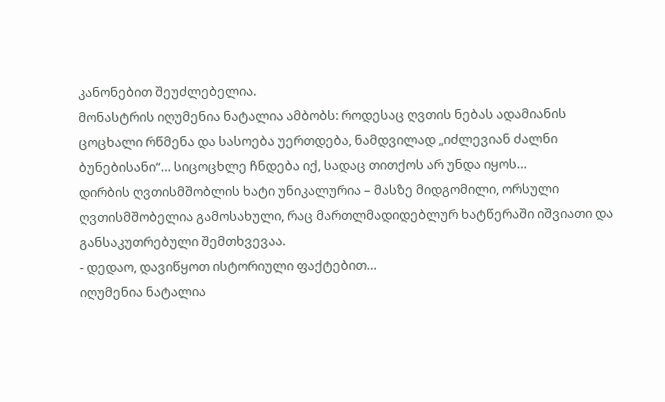კანონებით შეუძლებელია.
მონასტრის იღუმენია ნატალია ამბობს: როდესაც ღვთის ნებას ადამიანის ცოცხალი რწმენა და სასოება უერთდება, ნამდვილად „იძლევიან ძალნი ბუნებისანი“… სიცოცხლე ჩნდება იქ, სადაც თითქოს არ უნდა იყოს…
დირბის ღვთისმშობლის ხატი უნიკალურია – მასზე მიდგომილი, ორსული ღვთისმშობელია გამოსახული, რაც მართლმადიდებლურ ხატწერაში იშვიათი და განსაკუთრებული შემთხვევაა.
- დედაო, დავიწყოთ ისტორიული ფაქტებით…
იღუმენია ნატალია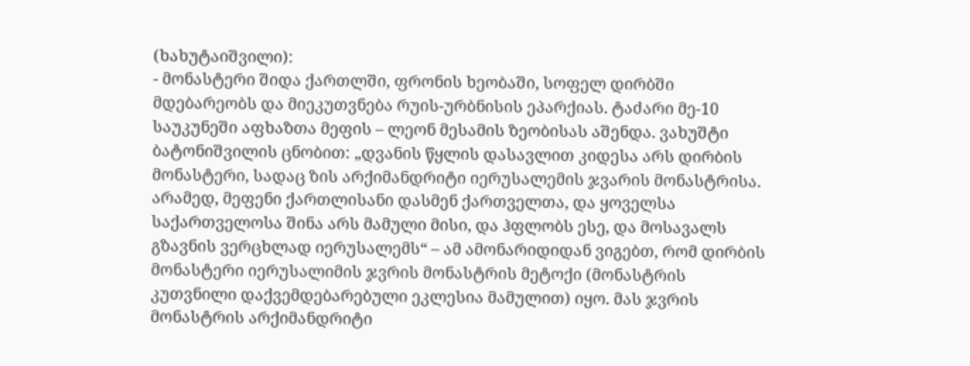(ხახუტაიშვილი):
- მონასტერი შიდა ქართლში, ფრონის ხეობაში, სოფელ დირბში მდებარეობს და მიეკუთვნება რუის-ურბნისის ეპარქიას. ტაძარი მე-10 საუკუნეში აფხაზთა მეფის – ლეონ მესამის ზეობისას აშენდა. ვახუშტი ბატონიშვილის ცნობით: „დვანის წყლის დასავლით კიდესა არს დირბის მონასტერი, სადაც ზის არქიმანდრიტი იერუსალემის ჯვარის მონასტრისა. არამედ, მეფენი ქართლისანი დასმენ ქართველთა, და ყოველსა საქართველოსა შინა არს მამული მისი, და ჰფლობს ესე, და მოსავალს გზავნის ვერცხლად იერუსალემს“ – ამ ამონარიდიდან ვიგებთ, რომ დირბის მონასტერი იერუსალიმის ჯვრის მონასტრის მეტოქი (მონასტრის კუთვნილი დაქვემდებარებული ეკლესია მამულით) იყო. მას ჯვრის მონასტრის არქიმანდრიტი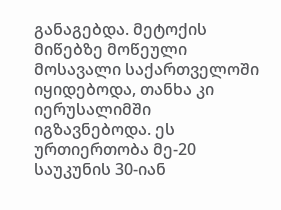განაგებდა. მეტოქის მიწებზე მოწეული მოსავალი საქართველოში იყიდებოდა, თანხა კი იერუსალიმში იგზავნებოდა. ეს ურთიერთობა მე-20 საუკუნის 30-იან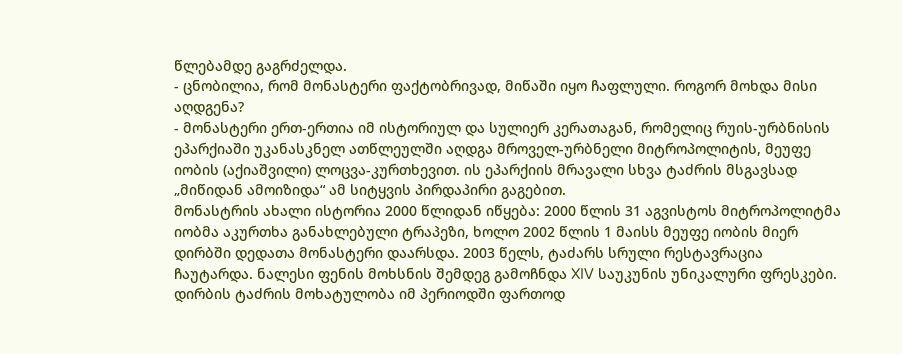წლებამდე გაგრძელდა.
- ცნობილია, რომ მონასტერი ფაქტობრივად, მიწაში იყო ჩაფლული. როგორ მოხდა მისი აღდგენა?
- მონასტერი ერთ-ერთია იმ ისტორიულ და სულიერ კერათაგან, რომელიც რუის-ურბნისის ეპარქიაში უკანასკნელ ათწლეულში აღდგა მროველ-ურბნელი მიტროპოლიტის, მეუფე იობის (აქიაშვილი) ლოცვა-კურთხევით. ის ეპარქიის მრავალი სხვა ტაძრის მსგავსად „მიწიდან ამოიზიდა“ ამ სიტყვის პირდაპირი გაგებით.
მონასტრის ახალი ისტორია 2000 წლიდან იწყება: 2000 წლის 31 აგვისტოს მიტროპოლიტმა იობმა აკურთხა განახლებული ტრაპეზი, ხოლო 2002 წლის 1 მაისს მეუფე იობის მიერ დირბში დედათა მონასტერი დაარსდა. 2003 წელს, ტაძარს სრული რესტავრაცია ჩაუტარდა. ნალესი ფენის მოხსნის შემდეგ გამოჩნდა XIV საუკუნის უნიკალური ფრესკები.
დირბის ტაძრის მოხატულობა იმ პერიოდში ფართოდ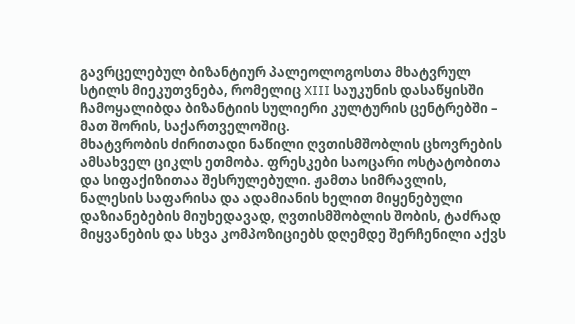გავრცელებულ ბიზანტიურ პალეოლოგოსთა მხატვრულ სტილს მიეკუთვნება, რომელიც XIII საუკუნის დასაწყისში ჩამოყალიბდა ბიზანტიის სულიერი კულტურის ცენტრებში – მათ შორის, საქართველოშიც.
მხატვრობის ძირითადი ნაწილი ღვთისმშობლის ცხოვრების ამსახველ ციკლს ეთმობა. ფრესკები საოცარი ოსტატობითა და სიფაქიზითაა შესრულებული. ჟამთა სიმრავლის, ნალესის საფარისა და ადამიანის ხელით მიყენებული დაზიანებების მიუხედავად, ღვთისმშობლის შობის, ტაძრად მიყვანების და სხვა კომპოზიციებს დღემდე შერჩენილი აქვს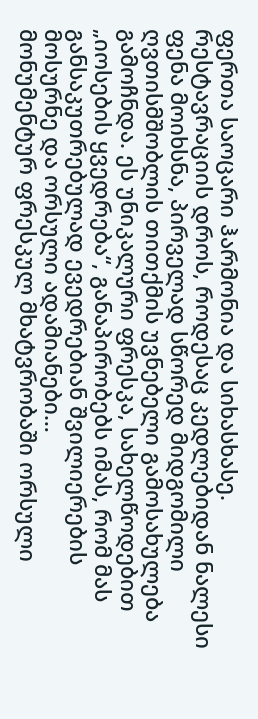ფერთა საოცარი ჰარმონია და სიხასხასე.
რესტავრაციის დროს, როდესაც კედლებიდან ნალესი ფენა მოიხსნა, პირველად სწორედ მიდგომილი ღვთისმშობლის თითქმის უვნებელი გამოსახულება გამოჩნდა. ეს უნიკალური ფრესკა, სახელწოდებით „იოსების ყვედრება“, განაპირობებს იმას, რომ მას განსაკუთრებულად ევედრებიან შვილიერების მოსურნე და ორსული ადამიანები…
მონუმენტურ ფრესკულ მხატვრობაში ორსული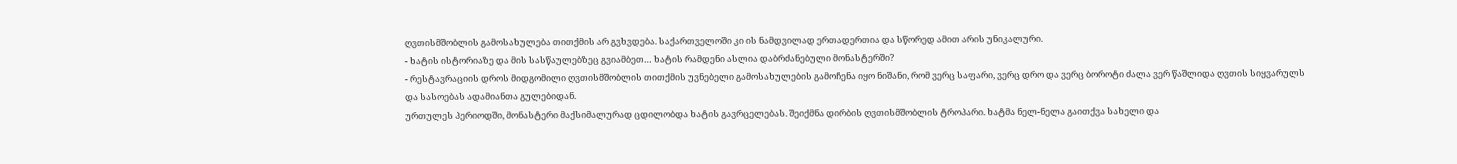ღვთისმშობლის გამოსახულება თითქმის არ გვხვდება. საქართველოში კი ის ნამდვილად ერთადერთია და სწორედ ამით არის უნიკალური.
- ხატის ისტორიაზე და მის სასწაულებზეც გვიამბეთ… ხატის რამდენი ასლია დაბრძანებული მონასტერში?
- რესტავრაციის დროს მიდგომილი ღვთისმშობლის თითქმის უვნებელი გამოსახულების გამოჩენა იყო ნიშანი, რომ ვერც საფარი, ვერც დრო და ვერც ბოროტი ძალა ვერ წაშლიდა ღვთის სიყვარულს და სასოებას ადამიანთა გულებიდან.
ურთულეს პერიოდში, მონასტერი მაქსიმალურად ცდილობდა ხატის გავრცელებას. შეიქმნა დირბის ღვთისმშობლის ტროპარი. ხატმა ნელ-ნელა გაითქვა სახელი და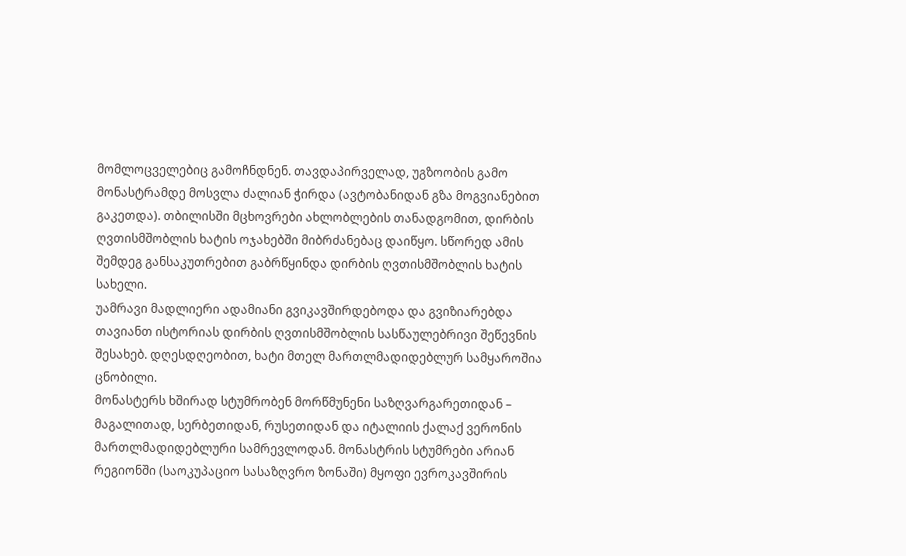მომლოცველებიც გამოჩნდნენ. თავდაპირველად, უგზოობის გამო მონასტრამდე მოსვლა ძალიან ჭირდა (ავტობანიდან გზა მოგვიანებით გაკეთდა). თბილისში მცხოვრები ახლობლების თანადგომით, დირბის ღვთისმშობლის ხატის ოჯახებში მიბრძანებაც დაიწყო. სწორედ ამის შემდეგ განსაკუთრებით გაბრწყინდა დირბის ღვთისმშობლის ხატის სახელი.
უამრავი მადლიერი ადამიანი გვიკავშირდებოდა და გვიზიარებდა თავიანთ ისტორიას დირბის ღვთისმშობლის სასწაულებრივი შეწევნის შესახებ. დღესდღეობით, ხატი მთელ მართლმადიდებლურ სამყაროშია ცნობილი.
მონასტერს ხშირად სტუმრობენ მორწმუნენი საზღვარგარეთიდან – მაგალითად, სერბეთიდან, რუსეთიდან და იტალიის ქალაქ ვერონის მართლმადიდებლური სამრევლოდან. მონასტრის სტუმრები არიან რეგიონში (საოკუპაციო სასაზღვრო ზონაში) მყოფი ევროკავშირის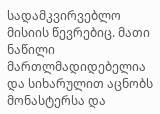სადამკვირვებლო მისიის წევრებიც. მათი ნაწილი მართლმადიდებელია და სიხარულით აცნობს მონასტერსა და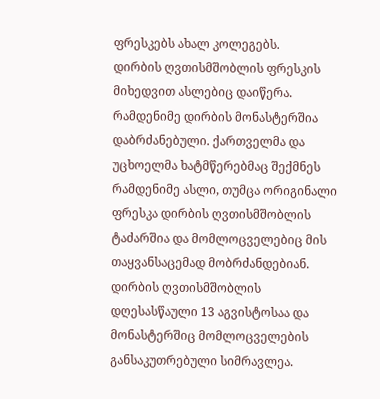ფრესკებს ახალ კოლეგებს.
დირბის ღვთისმშობლის ფრესკის მიხედვით ასლებიც დაიწერა. რამდენიმე დირბის მონასტერშია დაბრძანებული. ქართველმა და უცხოელმა ხატმწერებმაც შექმნეს რამდენიმე ასლი, თუმცა ორიგინალი ფრესკა დირბის ღვთისმშობლის ტაძარშია და მომლოცველებიც მის თაყვანსაცემად მობრძანდებიან.
დირბის ღვთისმშობლის დღესასწაული 13 აგვისტოსაა და მონასტერშიც მომლოცველების განსაკუთრებული სიმრავლეა.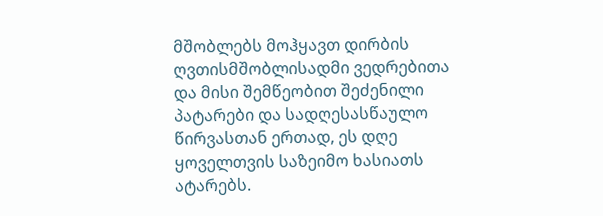მშობლებს მოჰყავთ დირბის ღვთისმშობლისადმი ვედრებითა და მისი შემწეობით შეძენილი პატარები და სადღესასწაულო წირვასთან ერთად, ეს დღე ყოველთვის საზეიმო ხასიათს ატარებს.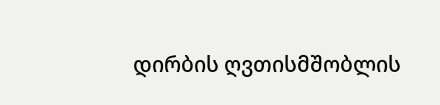დირბის ღვთისმშობლის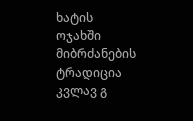ხატის ოჯახში მიბრძანების ტრადიცია კვლავ გ